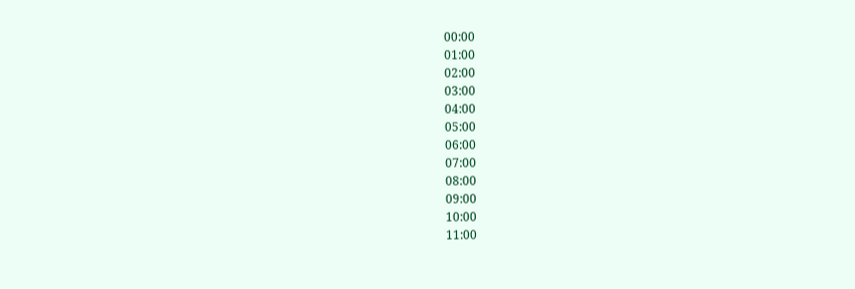00:00
01:00
02:00
03:00
04:00
05:00
06:00
07:00
08:00
09:00
10:00
11:00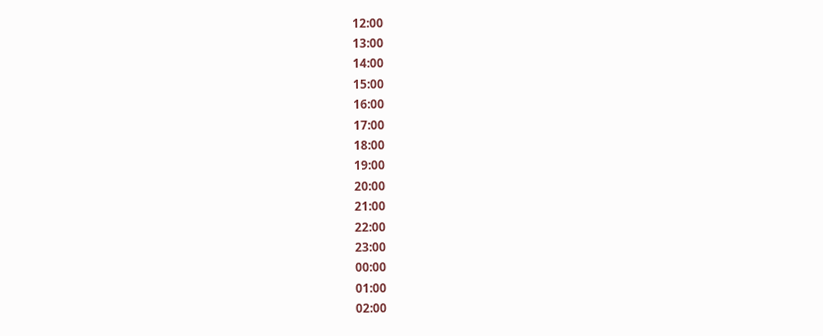12:00
13:00
14:00
15:00
16:00
17:00
18:00
19:00
20:00
21:00
22:00
23:00
00:00
01:00
02:00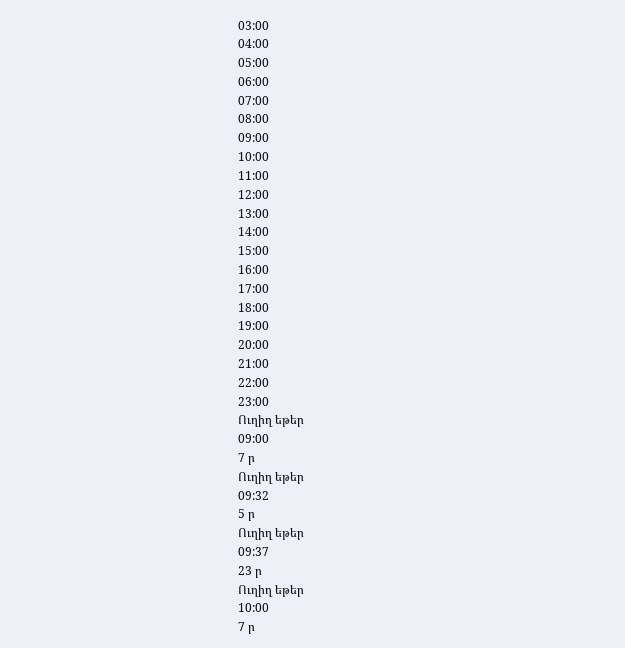03:00
04:00
05:00
06:00
07:00
08:00
09:00
10:00
11:00
12:00
13:00
14:00
15:00
16:00
17:00
18:00
19:00
20:00
21:00
22:00
23:00
Ուղիղ եթեր
09:00
7 ր
Ուղիղ եթեր
09:32
5 ր
Ուղիղ եթեր
09:37
23 ր
Ուղիղ եթեր
10:00
7 ր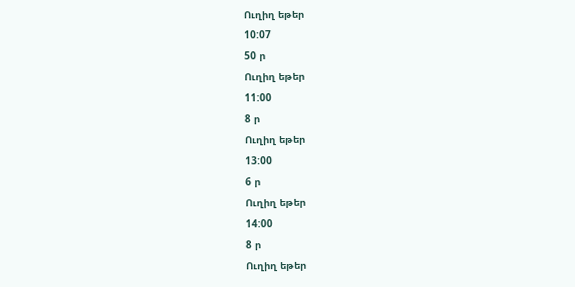Ուղիղ եթեր
10:07
50 ր
Ուղիղ եթեր
11:00
8 ր
Ուղիղ եթեր
13:00
6 ր
Ուղիղ եթեր
14:00
8 ր
Ուղիղ եթեր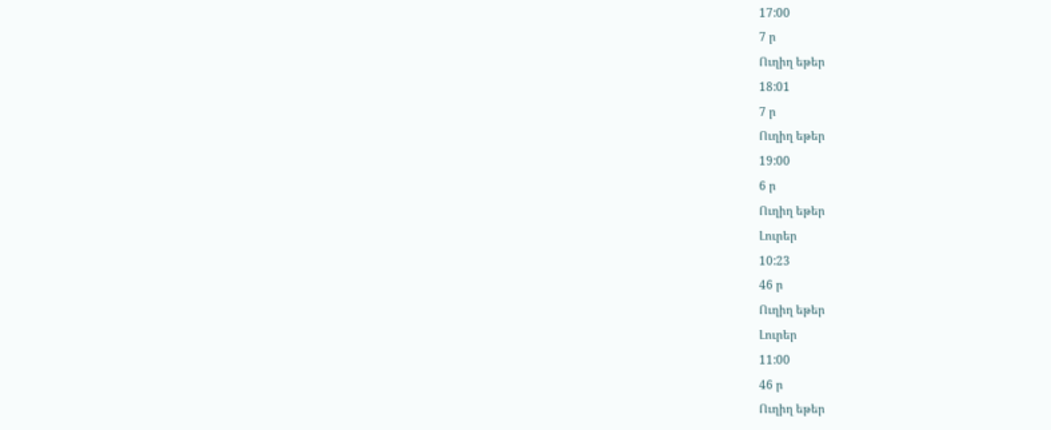17:00
7 ր
Ուղիղ եթեր
18:01
7 ր
Ուղիղ եթեր
19:00
6 ր
Ուղիղ եթեր
Լուրեր
10:23
46 ր
Ուղիղ եթեր
Լուրեր
11:00
46 ր
Ուղիղ եթեր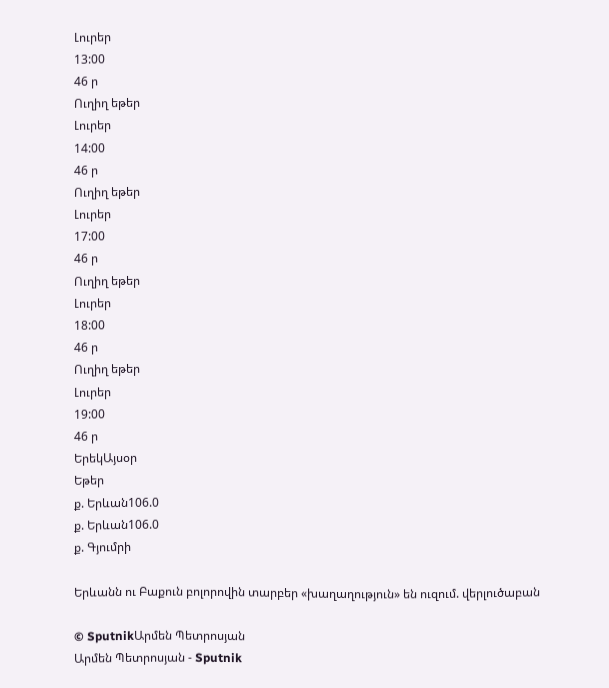Լուրեր
13:00
46 ր
Ուղիղ եթեր
Լուրեր
14:00
46 ր
Ուղիղ եթեր
Լուրեր
17:00
46 ր
Ուղիղ եթեր
Լուրեր
18:00
46 ր
Ուղիղ եթեր
Լուրեր
19:00
46 ր
ԵրեկԱյսօր
Եթեր
ք. Երևան106.0
ք. Երևան106.0
ք. Գյումրի

Երևանն ու Բաքուն բոլորովին տարբեր «խաղաղություն» են ուզում. վերլուծաբան

© SputnikԱրմեն Պետրոսյան
Արմեն Պետրոսյան - Sputnik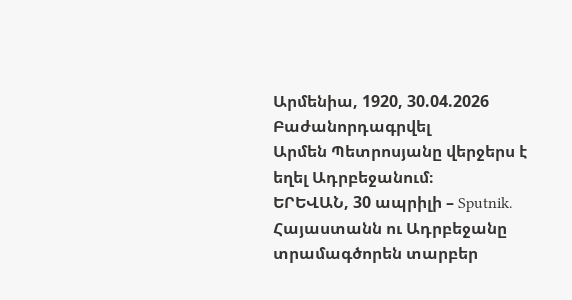Արմենիա, 1920, 30.04.2026
Բաժանորդագրվել
Արմեն Պետրոսյանը վերջերս է եղել Ադրբեջանում։
ԵՐԵՎԱՆ, 30 ապրիլի – Sputnik. Հայաստանն ու Ադրբեջանը տրամագծորեն տարբեր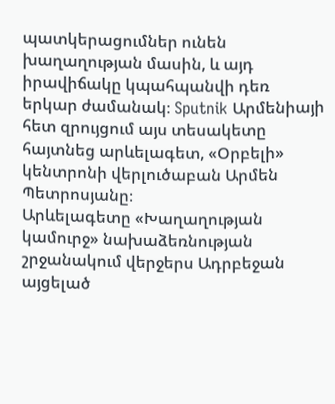պատկերացումներ ունեն խաղաղության մասին, և այդ իրավիճակը կպահպանվի դեռ երկար ժամանակ։ Sputnik Արմենիայի հետ զրույցում այս տեսակետը հայտնեց արևելագետ, «Օրբելի» կենտրոնի վերլուծաբան Արմեն Պետրոսյանը։
Արևելագետը «Խաղաղության կամուրջ» նախաձեռնության շրջանակում վերջերս Ադրբեջան այցելած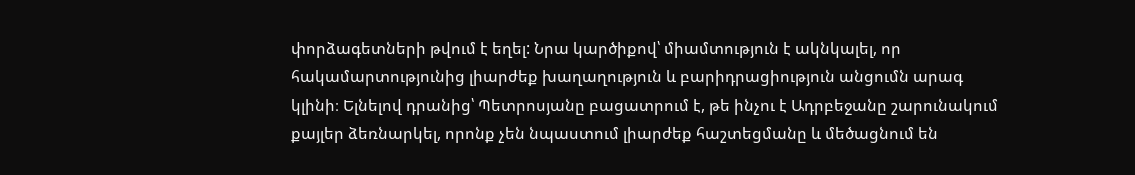փորձագետների թվում է եղել: Նրա կարծիքով՝ միամտություն է ակնկալել, որ հակամարտությունից լիարժեք խաղաղություն և բարիդրացիություն անցումն արագ կլինի։ Ելնելով դրանից՝ Պետրոսյանը բացատրում է, թե ինչու է Ադրբեջանը շարունակում քայլեր ձեռնարկել, որոնք չեն նպաստում լիարժեք հաշտեցմանը և մեծացնում են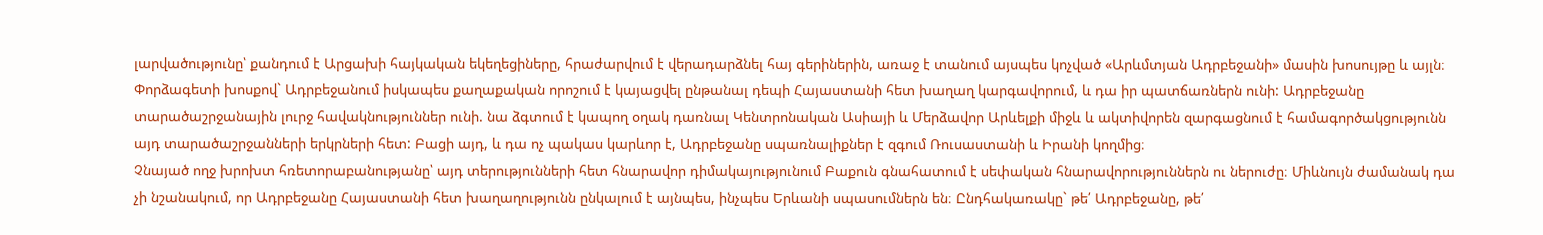լարվածությունը՝ քանդում է Արցախի հայկական եկեղեցիները, հրաժարվում է վերադարձնել հայ գերիներին, առաջ է տանում այսպես կոչված «Արևմտյան Ադրբեջանի» մասին խոսույթը և այլն։
Փորձագետի խոսքով` Ադրբեջանում իսկապես քաղաքական որոշում է կայացվել ընթանալ դեպի Հայաստանի հետ խաղաղ կարգավորում, և դա իր պատճառներն ունի: Ադրբեջանը տարածաշրջանային լուրջ հավակնություններ ունի. նա ձգտում է կապող օղակ դառնալ Կենտրոնական Ասիայի և Մերձավոր Արևելքի միջև և ակտիվորեն զարգացնում է համագործակցությունն այդ տարածաշրջանների երկրների հետ: Բացի այդ, և դա ոչ պակաս կարևոր է, Ադրբեջանը սպառնալիքներ է զգում Ռուսաստանի և Իրանի կողմից։
Չնայած ողջ խրոխտ հռետորաբանությանը՝ այդ տերությունների հետ հնարավոր դիմակայությունում Բաքուն գնահատում է սեփական հնարավորություններն ու ներուժը։ Միևնույն ժամանակ դա չի նշանակում, որ Ադրբեջանը Հայաստանի հետ խաղաղությունն ընկալում է այնպես, ինչպես Երևանի սպասումներն են։ Ընդհակառակը` թե՛ Ադրբեջանը, թե՛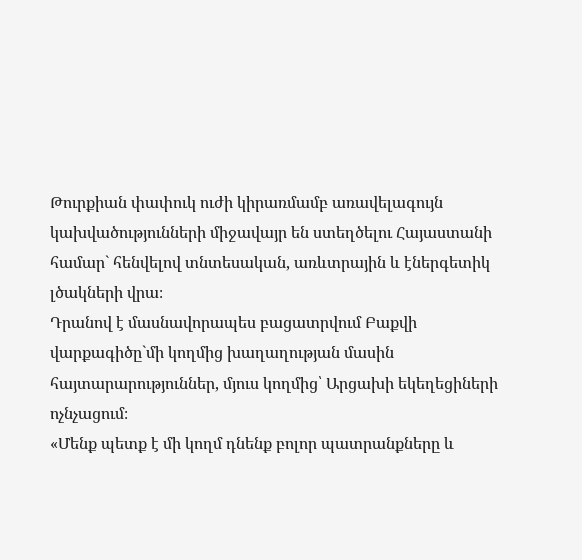Թուրքիան փափուկ ուժի կիրառմամբ առավելագույն կախվածությունների միջավայր են ստեղծելու Հայաստանի համար` հենվելով տնտեսական, առևտրային և էներգետիկ լծակների վրա։
Դրանով է մասնավորապես բացատրվում Բաքվի վարքագիծը`մի կողմից խաղաղության մասին հայտարարություններ, մյուս կողմից՝ Արցախի եկեղեցիների ոչնչացում։
«Մենք պետք է մի կողմ դնենք բոլոր պատրանքները և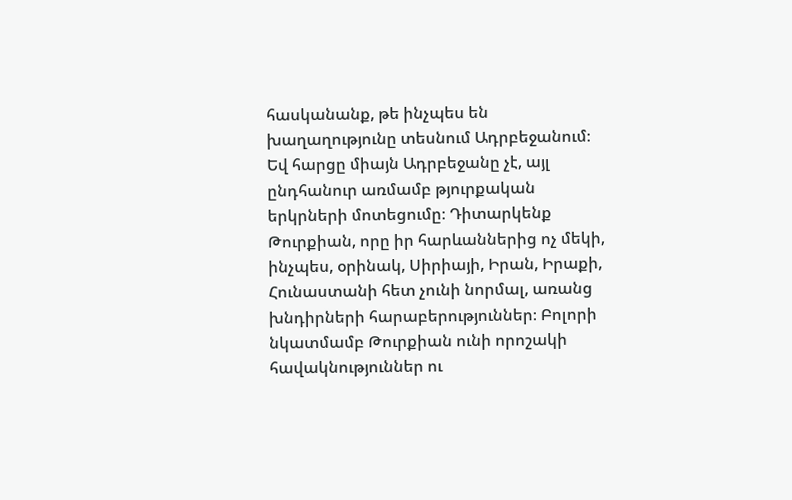հասկանանք, թե ինչպես են խաղաղությունը տեսնում Ադրբեջանում։ Եվ հարցը միայն Ադրբեջանը չէ, այլ ընդհանուր առմամբ թյուրքական երկրների մոտեցումը։ Դիտարկենք Թուրքիան, որը իր հարևաններից ոչ մեկի, ինչպես, օրինակ, Սիրիայի, Իրան, Իրաքի, Հունաստանի հետ չունի նորմալ, առանց խնդիրների հարաբերություններ։ Բոլորի նկատմամբ Թուրքիան ունի որոշակի հավակնություններ ու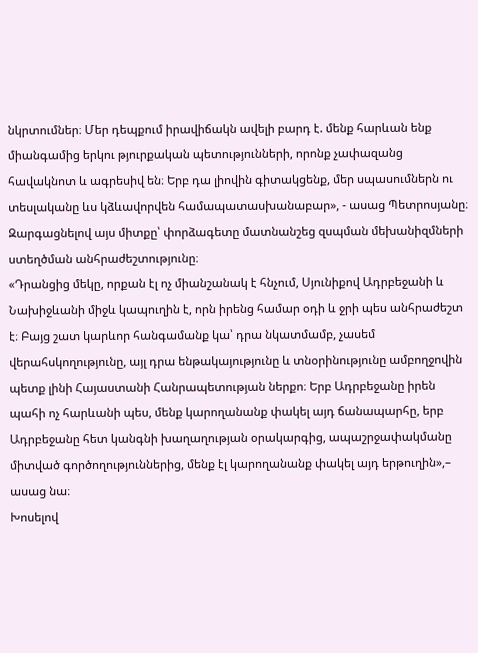նկրտումներ։ Մեր դեպքում իրավիճակն ավելի բարդ է. մենք հարևան ենք միանգամից երկու թյուրքական պետությունների, որոնք չափազանց հավակնոտ և ագրեսիվ են։ Երբ դա լիովին գիտակցենք, մեր սպասումներն ու տեսլականը ևս կձևավորվեն համապատասխանաբար», - ասաց Պետրոսյանը։
Զարգացնելով այս միտքը՝ փորձագետը մատնանշեց զսպման մեխանիզմների ստեղծման անհրաժեշտությունը։
«Դրանցից մեկը, որքան էլ ոչ միանշանակ է հնչում, Սյունիքով Ադրբեջանի և Նախիջևանի միջև կապուղին է, որն իրենց համար օդի և ջրի պես անհրաժեշտ է։ Բայց շատ կարևոր հանգամանք կա՝ դրա նկատմամբ, չասեմ վերահսկողությունը, այլ դրա ենթակայությունը և տնօրինությունը ամբողջովին պետք լինի Հայաստանի Հանրապետության ներքո։ Երբ Ադրբեջանը իրեն պահի ոչ հարևանի պես, մենք կարողանանք փակել այդ ճանապարհը, երբ Ադրբեջանը հետ կանգնի խաղաղության օրակարգից, ապաշրջափակմանը միտված գործողություններից, մենք էլ կարողանանք փակել այդ երթուղին»,– ասաց նա։
Խոսելով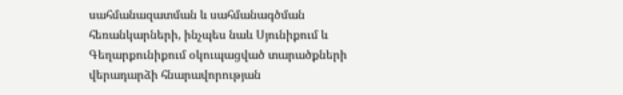սահմանազատման և սահմանագծման հեռանկարների, ինչպես նաև Սյունիքում և Գեղարքունիքում օկուպացված տարածքների վերադարձի հնարավորության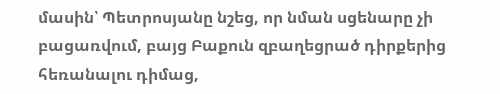մասին՝ Պետրոսյանը նշեց, որ նման սցենարը չի բացառվում, բայց Բաքուն զբաղեցրած դիրքերից հեռանալու դիմաց,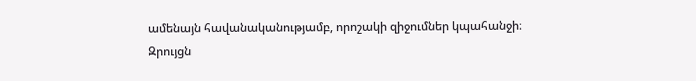ամենայն հավանականությամբ, որոշակի զիջումներ կպահանջի։
Զրույցն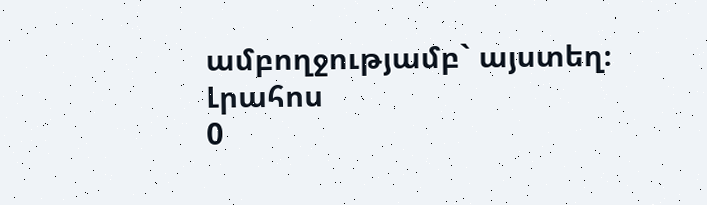ամբողջությամբ` այստեղ։
Լրահոս
0